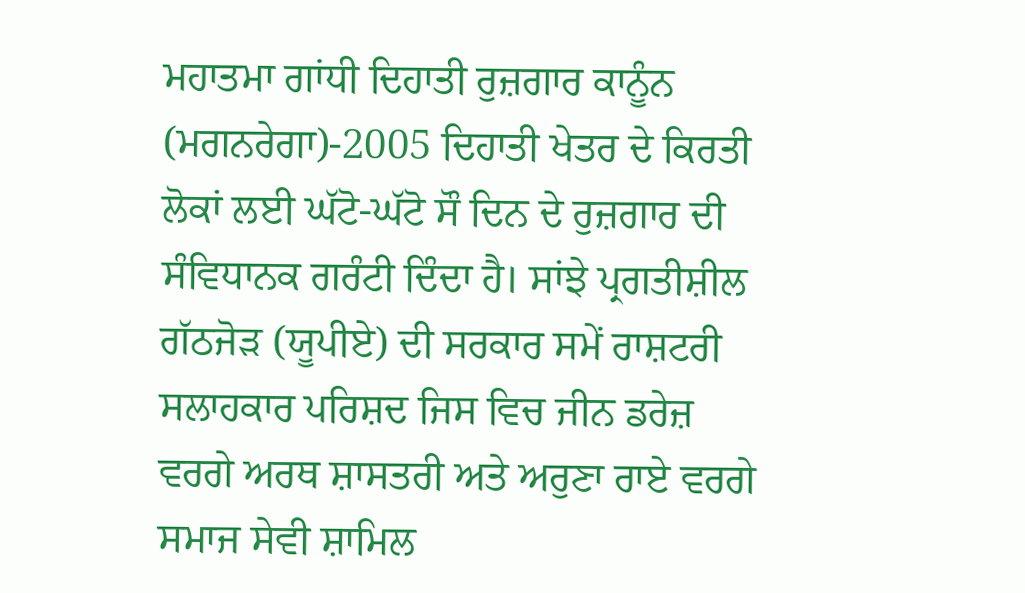ਮਹਾਤਮਾ ਗਾਂਧੀ ਦਿਹਾਤੀ ਰੁਜ਼ਗਾਰ ਕਾਨੂੰਨ (ਮਗਨਰੇਗਾ)-2005 ਦਿਹਾਤੀ ਖੇਤਰ ਦੇ ਕਿਰਤੀ ਲੋਕਾਂ ਲਈ ਘੱਟੋ-ਘੱਟੋ ਸੌ ਦਿਨ ਦੇ ਰੁਜ਼ਗਾਰ ਦੀ ਸੰਵਿਧਾਨਕ ਗਰੰਟੀ ਦਿੰਦਾ ਹੈ। ਸਾਂਝੇ ਪ੍ਰਗਤੀਸ਼ੀਲ ਗੱਠਜੋੜ (ਯੂਪੀਏ) ਦੀ ਸਰਕਾਰ ਸਮੇਂ ਰਾਸ਼ਟਰੀ ਸਲਾਹਕਾਰ ਪਰਿਸ਼ਦ ਜਿਸ ਵਿਚ ਜੀਨ ਡਰੇਜ਼ ਵਰਗੇ ਅਰਥ ਸ਼ਾਸਤਰੀ ਅਤੇ ਅਰੁਣਾ ਰਾਏ ਵਰਗੇ ਸਮਾਜ ਸੇਵੀ ਸ਼ਾਮਿਲ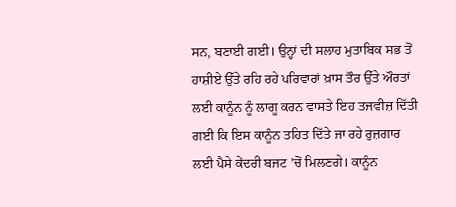ਸਨ, ਬਣਾਈ ਗਈ। ਉਨ੍ਹਾਂ ਦੀ ਸਲਾਹ ਮੁਤਾਬਿਕ ਸਭ ਤੋਂ ਹਾਸ਼ੀਏ ਉੱਤੇ ਰਹਿ ਰਹੇ ਪਰਿਵਾਰਾਂ ਖ਼ਾਸ ਤੌਰ ਉੱਤੇ ਔਰਤਾਂ ਲਈ ਕਾਨੂੰਨ ਨੂੰ ਲਾਗੂ ਕਰਨ ਵਾਸਤੇ ਇਹ ਤਜਵੀਜ਼ ਦਿੱਤੀ ਗਈ ਕਿ ਇਸ ਕਾਨੂੰਨ ਤਹਿਤ ਦਿੱਤੇ ਜਾ ਰਹੇ ਰੁਜ਼ਗਾਰ ਲਈ ਪੈਸੇ ਕੇਂਦਰੀ ਬਜਟ ’ਚੋਂ ਮਿਲਣਗੇ। ਕਾਨੂੰਨ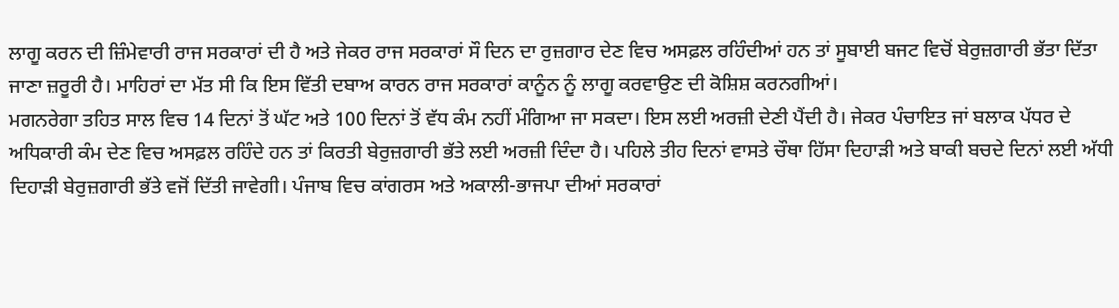ਲਾਗੂ ਕਰਨ ਦੀ ਜ਼ਿੰਮੇਵਾਰੀ ਰਾਜ ਸਰਕਾਰਾਂ ਦੀ ਹੈ ਅਤੇ ਜੇਕਰ ਰਾਜ ਸਰਕਾਰਾਂ ਸੌ ਦਿਨ ਦਾ ਰੁਜ਼ਗਾਰ ਦੇਣ ਵਿਚ ਅਸਫ਼ਲ ਰਹਿੰਦੀਆਂ ਹਨ ਤਾਂ ਸੂਬਾਈ ਬਜਟ ਵਿਚੋਂ ਬੇਰੁਜ਼ਗਾਰੀ ਭੱਤਾ ਦਿੱਤਾ ਜਾਣਾ ਜ਼ਰੂਰੀ ਹੈ। ਮਾਹਿਰਾਂ ਦਾ ਮੱਤ ਸੀ ਕਿ ਇਸ ਵਿੱਤੀ ਦਬਾਅ ਕਾਰਨ ਰਾਜ ਸਰਕਾਰਾਂ ਕਾਨੂੰਨ ਨੂੰ ਲਾਗੂ ਕਰਵਾਉਣ ਦੀ ਕੋਸ਼ਿਸ਼ ਕਰਨਗੀਆਂ।
ਮਗਨਰੇਗਾ ਤਹਿਤ ਸਾਲ ਵਿਚ 14 ਦਿਨਾਂ ਤੋਂ ਘੱਟ ਅਤੇ 100 ਦਿਨਾਂ ਤੋਂ ਵੱਧ ਕੰਮ ਨਹੀਂ ਮੰਗਿਆ ਜਾ ਸਕਦਾ। ਇਸ ਲਈ ਅਰਜ਼ੀ ਦੇਣੀ ਪੈਂਦੀ ਹੈ। ਜੇਕਰ ਪੰਚਾਇਤ ਜਾਂ ਬਲਾਕ ਪੱਧਰ ਦੇ ਅਧਿਕਾਰੀ ਕੰਮ ਦੇਣ ਵਿਚ ਅਸਫ਼ਲ ਰਹਿੰਦੇ ਹਨ ਤਾਂ ਕਿਰਤੀ ਬੇਰੁਜ਼ਗਾਰੀ ਭੱਤੇ ਲਈ ਅਰਜ਼ੀ ਦਿੰਦਾ ਹੈ। ਪਹਿਲੇ ਤੀਹ ਦਿਨਾਂ ਵਾਸਤੇ ਚੌਥਾ ਹਿੱਸਾ ਦਿਹਾੜੀ ਅਤੇ ਬਾਕੀ ਬਚਦੇ ਦਿਨਾਂ ਲਈ ਅੱਧੀ ਦਿਹਾੜੀ ਬੇਰੁਜ਼ਗਾਰੀ ਭੱਤੇ ਵਜੋਂ ਦਿੱਤੀ ਜਾਵੇਗੀ। ਪੰਜਾਬ ਵਿਚ ਕਾਂਗਰਸ ਅਤੇ ਅਕਾਲੀ-ਭਾਜਪਾ ਦੀਆਂ ਸਰਕਾਰਾਂ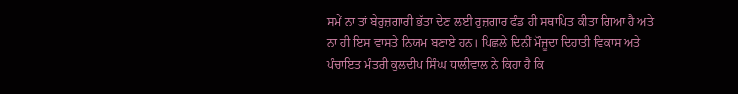ਸਮੇਂ ਨਾ ਤਾਂ ਬੇਰੁਜ਼ਗਾਰੀ ਭੱਤਾ ਦੇਣ ਲਈ ਰੁਜ਼ਗਾਰ ਫੰਡ ਹੀ ਸਥਾਪਿਤ ਕੀਤਾ ਗਿਆ ਹੈ ਅਤੇ ਨਾ ਹੀ ਇਸ ਵਾਸਤੇ ਨਿਯਮ ਬਣਾਏ ਹਨ। ਪਿਛਲੇ ਦਿਨੀਂ ਮੌਜੂਦਾ ਦਿਹਾਤੀ ਵਿਕਾਸ ਅਤੇ ਪੰਚਾਇਤ ਮੰਤਰੀ ਕੁਲਦੀਪ ਸਿੰਘ ਧਾਲੀਵਾਲ ਨੇ ਕਿਹਾ ਹੈ ਕਿ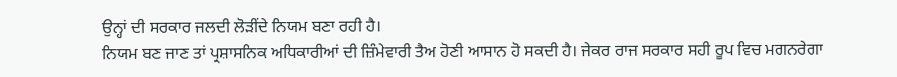ਉਨ੍ਹਾਂ ਦੀ ਸਰਕਾਰ ਜਲਦੀ ਲੋੜੀਂਦੇ ਨਿਯਮ ਬਣਾ ਰਹੀ ਹੈ।
ਨਿਯਮ ਬਣ ਜਾਣ ਤਾਂ ਪ੍ਰਸ਼ਾਸਨਿਕ ਅਧਿਕਾਰੀਆਂ ਦੀ ਜ਼ਿੰਮੇਵਾਰੀ ਤੈਅ ਹੋਣੀ ਆਸਾਨ ਹੋ ਸਕਦੀ ਹੈ। ਜੇਕਰ ਰਾਜ ਸਰਕਾਰ ਸਹੀ ਰੂਪ ਵਿਚ ਮਗਨਰੇਗਾ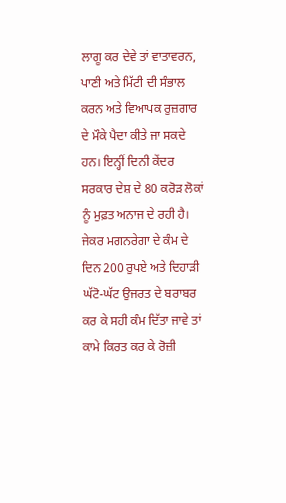ਲਾਗੂ ਕਰ ਦੇਵੇ ਤਾਂ ਵਾਤਾਵਰਨ, ਪਾਣੀ ਅਤੇ ਮਿੱਟੀ ਦੀ ਸੰਭਾਲ ਕਰਨ ਅਤੇ ਵਿਆਪਕ ਰੁਜ਼ਗਾਰ ਦੇ ਮੌਕੇ ਪੈਦਾ ਕੀਤੇ ਜਾ ਸਕਦੇ ਹਨ। ਇਨ੍ਹੀਂ ਦਿਨੀ ਕੇਂਦਰ ਸਰਕਾਰ ਦੇਸ਼ ਦੇ 80 ਕਰੋੜ ਲੋਕਾਂ ਨੂੰ ਮੁਫ਼ਤ ਅਨਾਜ ਦੇ ਰਹੀ ਹੈ। ਜੇਕਰ ਮਗਨਰੇਗਾ ਦੇ ਕੰਮ ਦੇ ਦਿਨ 200 ਰੁਪਏ ਅਤੇ ਦਿਹਾੜੀ ਘੱਟੋ-ਘੱਟ ਉਜਰਤ ਦੇ ਬਰਾਬਰ ਕਰ ਕੇ ਸਹੀ ਕੰਮ ਦਿੱਤਾ ਜਾਵੇ ਤਾਂ ਕਾਮੇ ਕਿਰਤ ਕਰ ਕੇ ਰੋਜ਼ੀ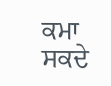ਕਮਾ ਸਕਦੇ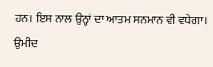ਹਨ। ਇਸ ਨਾਲ ਉਨ੍ਹਾਂ ਦਾ ਆਤਮ ਸਨਮਾਨ ਵੀ ਵਧੇਗਾ। ਉਮੀਦ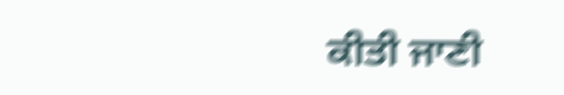ਕੀਤੀ ਜਾਣੀ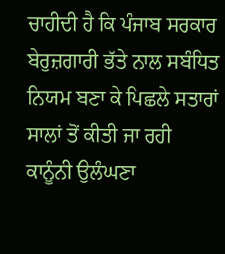ਚਾਹੀਦੀ ਹੈ ਕਿ ਪੰਜਾਬ ਸਰਕਾਰ ਬੇਰੁਜ਼ਗਾਰੀ ਭੱਤੇ ਨਾਲ ਸਬੰਧਿਤ ਨਿਯਮ ਬਣਾ ਕੇ ਪਿਛਲੇ ਸਤਾਰਾਂ ਸਾਲਾਂ ਤੋਂ ਕੀਤੀ ਜਾ ਰਹੀ ਕਾਨੂੰਨੀ ਉਲੰਘਣਾ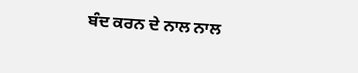ਬੰਦ ਕਰਨ ਦੇ ਨਾਲ ਨਾਲ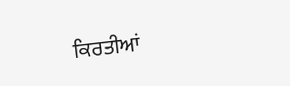ਕਿਰਤੀਆਂ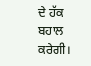ਦੇ ਹੱਕ ਬਹਾਲ ਕਰੇਗੀ।